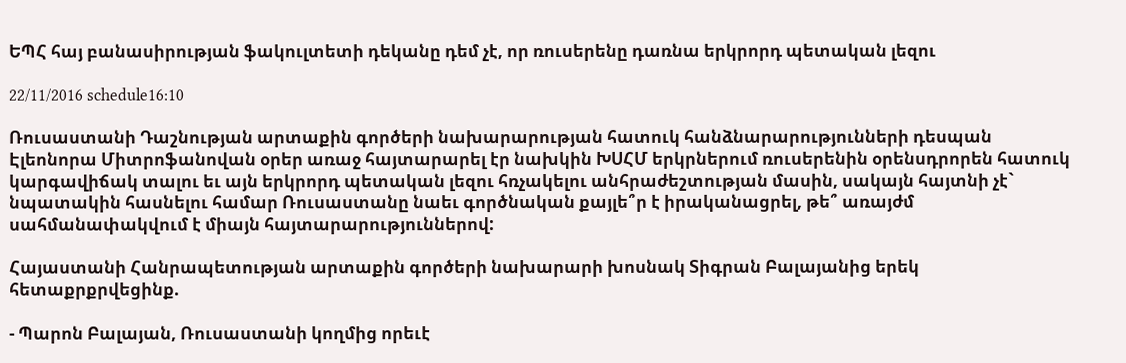ԵՊՀ հայ բանասիրության ֆակուլտետի դեկանը դեմ չէ, որ ռուսերենը դառնա երկրորդ պետական լեզու

22/11/2016 schedule16:10

Ռուսաստանի Դաշնության արտաքին գործերի նախարարության հատուկ հանձնարարությունների դեսպան Էլեոնորա Միտրոֆանովան օրեր առաջ հայտարարել էր նախկին ԽՍՀՄ երկրներում ռուսերենին օրենսդրորեն հատուկ կարգավիճակ տալու եւ այն երկրորդ պետական լեզու հռչակելու անհրաժեշտության մասին, սակայն հայտնի չէ` նպատակին հասնելու համար Ռուսաստանը նաեւ գործնական քայլե՞ր է իրականացրել, թե՞ առայժմ սահմանափակվում է միայն հայտարարություններով:

Հայաստանի Հանրապետության արտաքին գործերի նախարարի խոսնակ Տիգրան Բալայանից երեկ հետաքրքրվեցինք.

- Պարոն Բալայան, Ռուսաստանի կողմից որեւէ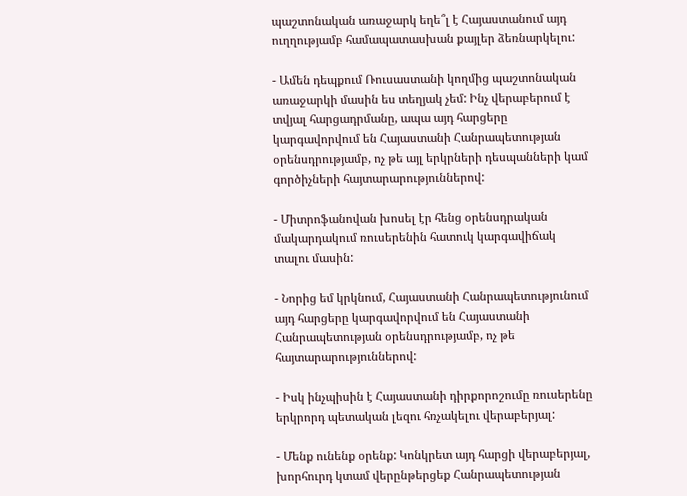պաշտոնական առաջարկ եղե՞լ է Հայաստանում այդ ուղղությամբ համապատասխան քայլեր ձեռնարկելու:

- Ամեն դեպքում Ռուսաստանի կողմից պաշտոնական առաջարկի մասին ես տեղյակ չեմ: Ինչ վերաբերում է տվյալ հարցադրմանը, ապա այդ հարցերը կարգավորվում են Հայաստանի Հանրապետության օրենսդրությամբ, ոչ թե այլ երկրների դեսպանների կամ գործիչների հայտարարություններով:

- Միտրոֆանովան խոսել էր հենց օրենսդրական մակարդակում ռուսերենին հատուկ կարգավիճակ տալու մասին:

- Նորից եմ կրկնում, Հայաստանի Հանրապետությունում այդ հարցերը կարգավորվում են Հայաստանի Հանրապետության օրենսդրությամբ, ոչ թե հայտարարություններով:

- Իսկ ինչպիսին է Հայաստանի դիրքորոշումը ռուսերենը երկրորդ պետական լեզու հռչակելու վերաբերյալ:

- Մենք ունենք օրենք: Կոնկրետ այդ հարցի վերաբերյալ, խորհուրդ կտամ վերընթերցեք Հանրապետության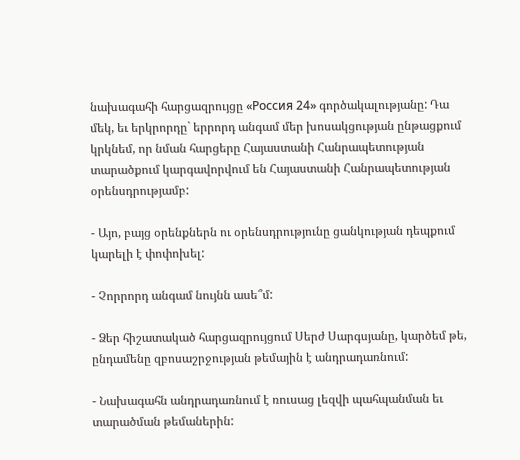նախագահի հարցազրույցը «Россия 24» գործակալությանը: Դա մեկ, եւ երկրորդը` երրորդ անգամ մեր խոսակցության ընթացքում կրկնեմ, որ նման հարցերը Հայաստանի Հանրապետության տարածքում կարգավորվում են Հայաստանի Հանրապետության օրենսդրությամբ:

- Այո, բայց օրենքներն ու օրենսդրությունը ցանկության դեպքում կարելի է փոփոխել:

- Չորրորդ անգամ նույնն ասե՞մ:

- Ձեր հիշատակած հարցազրույցում Սերժ Սարգսյանը, կարծեմ թե, ընդամենը զբոսաշրջության թեմային է անդրադառնում:

- Նախագահն անդրադառնում է ռուսաց լեզվի պահպանման եւ տարածման թեմաներին: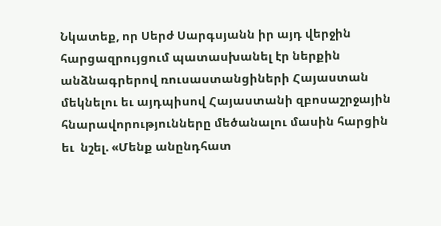Նկատեք, որ Սերժ Սարգսյանն իր այդ վերջին հարցազրույցում պատասխանել էր ներքին անձնագրերով ռուսաստանցիների Հայաստան մեկնելու եւ այդպիսով Հայաստանի զբոսաշրջային հնարավորությունները մեծանալու մասին հարցին եւ  նշել. «Մենք անընդհատ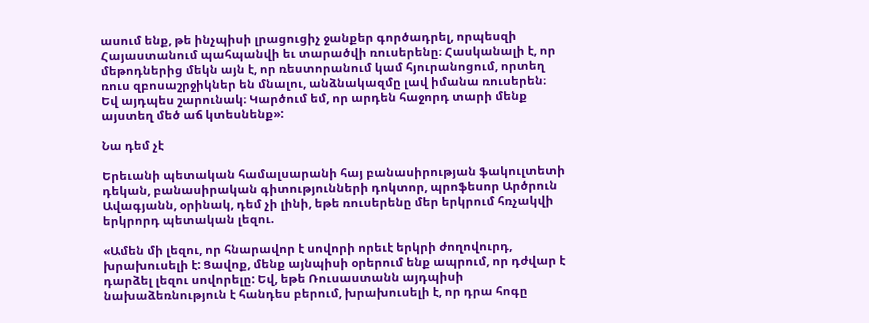ասում ենք, թե ինչպիսի լրացուցիչ ջանքեր գործադրել, որպեսզի Հայաստանում պահպանվի եւ տարածվի ռուսերենը։ Հասկանալի է, որ մեթոդներից մեկն այն է, որ ռեստորանում կամ հյուրանոցում, որտեղ ռուս զբոսաշրջիկներ են մնալու, անձնակազմը լավ իմանա ռուսերեն։ Եվ այդպես շարունակ։ Կարծում եմ, որ արդեն հաջորդ տարի մենք այստեղ մեծ աճ կտեսնենք»:

Նա դեմ չէ

Երեւանի պետական համալսարանի հայ բանասիրության ֆակուլտետի դեկան, բանասիրական գիտությունների դոկտոր, պրոֆեսոր Արծրուն Ավագյանն, օրինակ, դեմ չի լինի, եթե ռուսերենը մեր երկրում հռչակվի երկրորդ պետական լեզու.

«Ամեն մի լեզու, որ հնարավոր է սովորի որեւէ երկրի ժողովուրդ, խրախուսելի է: Ցավոք, մենք այնպիսի օրերում ենք ապրում, որ դժվար է դարձել լեզու սովորելը: Եվ, եթե Ռուսաստանն այդպիսի նախաձեռնություն է հանդես բերում, խրախուսելի է, որ դրա հոգը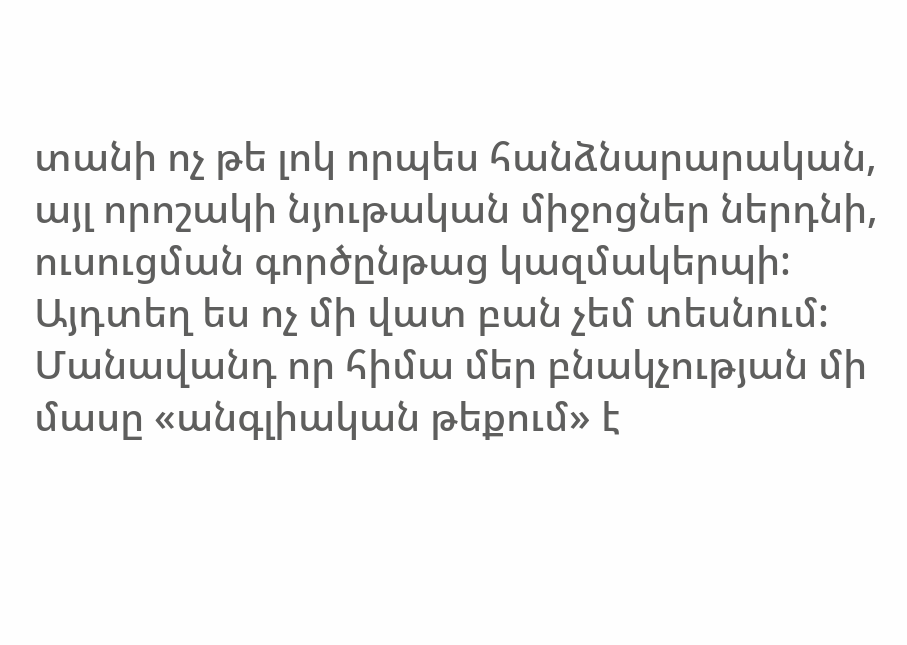տանի ոչ թե լոկ որպես հանձնարարական, այլ որոշակի նյութական միջոցներ ներդնի, ուսուցման գործընթաց կազմակերպի: Այդտեղ ես ոչ մի վատ բան չեմ տեսնում: Մանավանդ որ հիմա մեր բնակչության մի մասը «անգլիական թեքում» է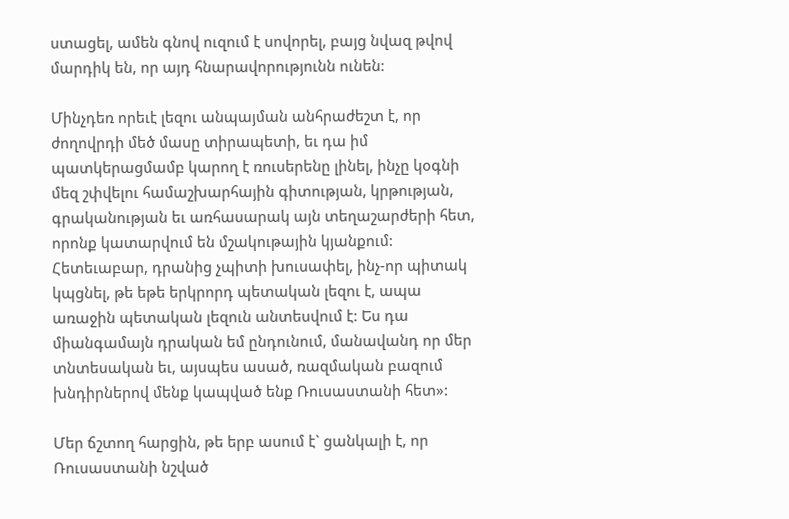ստացել, ամեն գնով ուզում է սովորել, բայց նվազ թվով մարդիկ են, որ այդ հնարավորությունն ունեն:

Մինչդեռ որեւէ լեզու անպայման անհրաժեշտ է, որ ժողովրդի մեծ մասը տիրապետի, եւ դա իմ պատկերացմամբ կարող է ռուսերենը լինել, ինչը կօգնի մեզ շփվելու համաշխարհային գիտության, կրթության, գրականության եւ առհասարակ այն տեղաշարժերի հետ, որոնք կատարվում են մշակութային կյանքում: Հետեւաբար, դրանից չպիտի խուսափել, ինչ-որ պիտակ կպցնել, թե եթե երկրորդ պետական լեզու է, ապա առաջին պետական լեզուն անտեսվում է: Ես դա միանգամայն դրական եմ ընդունում, մանավանդ որ մեր տնտեսական եւ, այսպես ասած, ռազմական բազում խնդիրներով մենք կապված ենք Ռուսաստանի հետ»:

Մեր ճշտող հարցին, թե երբ ասում է` ցանկալի է, որ Ռուսաստանի նշված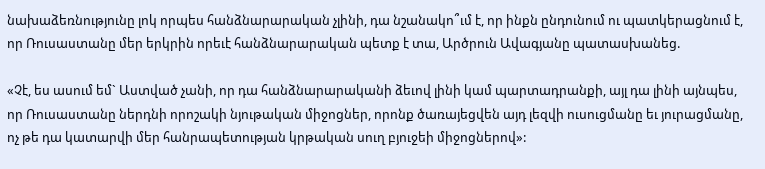նախաձեռնությունը լոկ որպես հանձնարարական չլինի, դա նշանակո՞ւմ է, որ ինքն ընդունում ու պատկերացնում է, որ Ռուսաստանը մեր երկրին որեւէ հանձնարարական պետք է տա, Արծրուն Ավագյանը պատասխանեց.

«Չէ, ես ասում եմ` Աստված չանի, որ դա հանձնարարականի ձեւով լինի կամ պարտադրանքի, այլ դա լինի այնպես, որ Ռուսաստանը ներդնի որոշակի նյութական միջոցներ, որոնք ծառայեցվեն այդ լեզվի ուսուցմանը եւ յուրացմանը, ոչ թե դա կատարվի մեր հանրապետության կրթական սուղ բյուջեի միջոցներով»: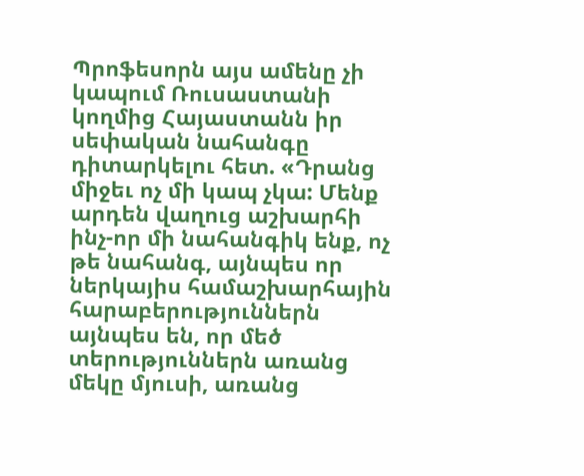Պրոֆեսորն այս ամենը չի կապում Ռուսաստանի կողմից Հայաստանն իր սեփական նահանգը դիտարկելու հետ. «Դրանց միջեւ ոչ մի կապ չկա: Մենք արդեն վաղուց աշխարհի ինչ-որ մի նահանգիկ ենք, ոչ թե նահանգ, այնպես որ ներկայիս համաշխարհային հարաբերություններն այնպես են, որ մեծ տերություններն առանց մեկը մյուսի, առանց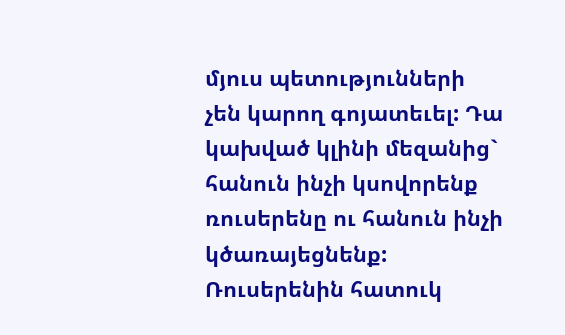մյուս պետությունների չեն կարող գոյատեւել: Դա կախված կլինի մեզանից` հանուն ինչի կսովորենք ռուսերենը ու հանուն ինչի կծառայեցնենք: Ռուսերենին հատուկ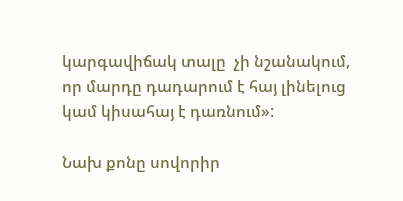կարգավիճակ տալը  չի նշանակում, որ մարդը դադարում է հայ լինելուց կամ կիսահայ է դառնում»:

Նախ քոնը սովորիր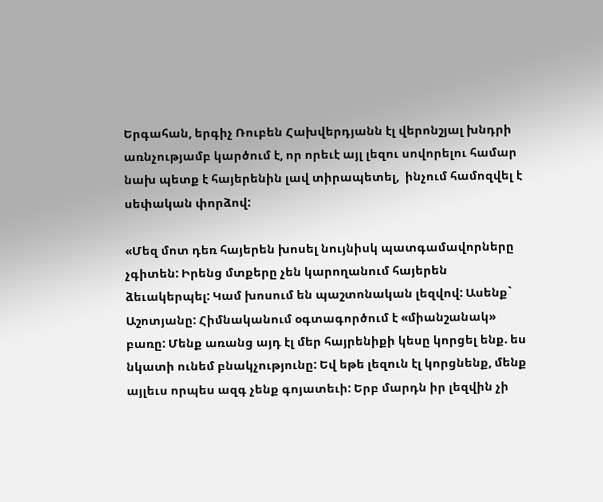Երգահան, երգիչ Ռուբեն Հախվերդյանն էլ վերոնշյալ խնդրի առնչությամբ կարծում է, որ որեւէ այլ լեզու սովորելու համար նախ պետք է հայերենին լավ տիրապետել,  ինչում համոզվել է սեփական փորձով:

«Մեզ մոտ դեռ հայերեն խոսել նույնիսկ պատգամավորները չգիտեն: Իրենց մտքերը չեն կարողանում հայերեն ձեւակերպել: Կամ խոսում են պաշտոնական լեզվով: Ասենք` Աշոտյանը: Հիմնականում օգտագործում է «միանշանակ» բառը: Մենք առանց այդ էլ մեր հայրենիքի կեսը կորցել ենք. ես նկատի ունեմ բնակչությունը: Եվ եթե լեզուն էլ կորցնենք, մենք այլեւս որպես ազգ չենք գոյատեւի: Երբ մարդն իր լեզվին չի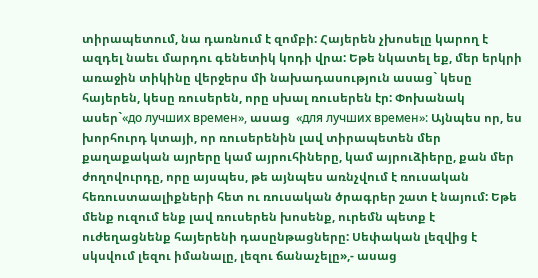տիրապետում, նա դառնում է զոմբի: Հայերեն չխոսելը կարող է ազդել նաեւ մարդու գենետիկ կոդի վրա: Եթե նկատել եք, մեր երկրի առաջին տիկինը վերջերս մի նախադասություն ասաց` կեսը հայերեն, կեսը ռուսերեն, որը սխալ ռուսերեն էր: Փոխանակ ասեր`«до лучших времен», ասաց  «для лучших времен»: Այնպես որ, ես խորհուրդ կտայի, որ ռուսերենին լավ տիրապետեն մեր քաղաքական այրերը կամ այրուհիները, կամ այրուձիերը, քան մեր ժողովուրդը, որը այսպես, թե այնպես առնչվում է ռուսական հեռուստաալիքների հետ ու ռուսական ծրագրեր շատ է նայում: Եթե մենք ուզում ենք լավ ռուսերեն խոսենք, ուրեմն պետք է ուժեղացնենք հայերենի դասընթացները: Սեփական լեզվից է սկսվում լեզու իմանալը, լեզու ճանաչելը»,- ասաց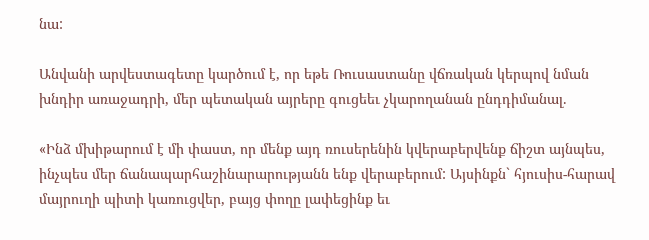նա:

Անվանի արվեստագետը կարծում է, որ եթե Ռուսաստանը վճռական կերպով նման խնդիր առաջադրի, մեր պետական այրերը գուցեեւ չկարողանան ընդդիմանալ.

«Ինձ մխիթարում է մի փաստ, որ մենք այդ ռուսերենին կվերաբերվենք ճիշտ այնպես, ինչպես մեր ճանապարհաշինարարությանն ենք վերաբերում: Այսինքն` հյուսիս-հարավ մայրուղի պիտի կառուցվեր, բայց փողը լափեցինք եւ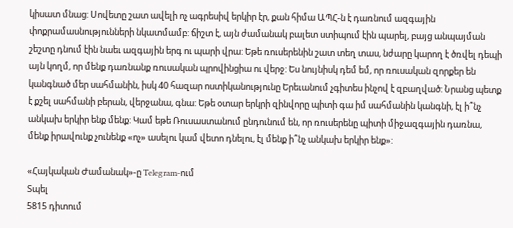կիսատ մնաց: Սովետը շատ ավելի ոչ ագրեսիվ երկիր էր, քան հիմա ԱՊՀ-ն է դառնում ազգային փոքրամասնությունների նկատմամբ: ճիշտ է, այն ժամանակ բալետ ստիպում էին պարել, բայց անպայման շեշտը դնում էին նաեւ ազգային երգ ու պարի վրա: Եթե ռուսերենին շատ տեղ տաս, նժարը կարող է ծռվել դեպի այն կողմ, որ մենք դառնանք ռուսական պրովինցիա ու վերջ: Ես նույնիսկ դեմ եմ, որ ռուսական զորքեր են կանգնած մեր սահմանին, իսկ 40 հազար ոստիկանությունը Երեւանում չգիտես ինչով է զբաղված: Նրանց պետք է քշել սահմանի բերան, վերջանա, գնա: Եթե օտար երկրի զինվորը պիտի գա իմ սահմանին կանգնի, էլ ի՞նչ անկախ երկիր ենք մենք: Կամ եթե Ռուսաստանում ընդունում են, որ ռուսերենը պիտի միջազգային դառնա, մենք իրավունք չունենք «ոչ» ասելու կամ վետո դնելու, էլ մենք ի՞նչ անկախ երկիր ենք»:

«Հայկական Ժամանակ»-ը Telegram-ում
Տպել
5815 դիտում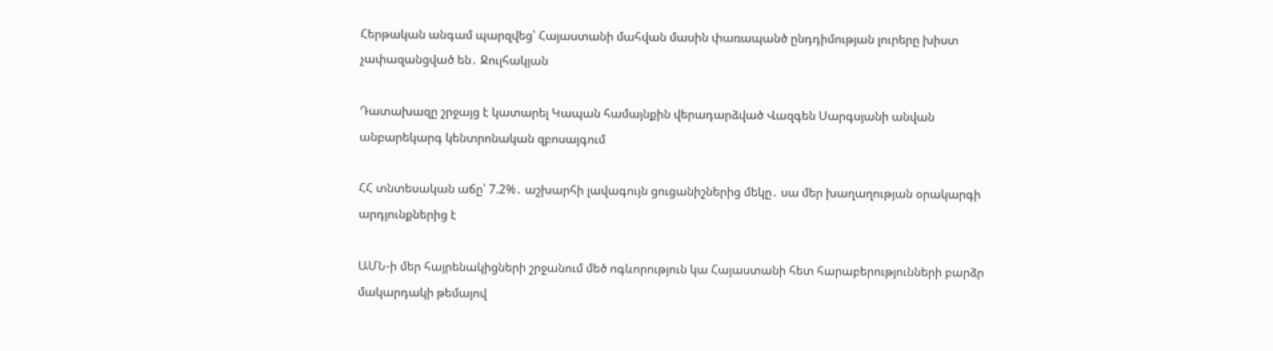Հերթական անգամ պարզվեց՝ Հայաստանի մահվան մասին փառապանծ ընդդիմության լուրերը խիստ չափազանցված են․ Ջուլհակյան

Դատախազը շրջայց է կատարել Կապան համայնքին վերադարձված Վազգեն Սարգսյանի անվան անբարեկարգ կենտրոնական զբոսայգում

ՀՀ տնտեսական աճը՝ 7.2%․ աշխարհի լավագույն ցուցանիշներից մեկը․ սա մեր խաղաղության օրակարգի արդյունքներից է

ԱՄՆ-ի մեր հայրենակիցների շրջանում մեծ ոգևորություն կա Հայաստանի հետ հարաբերությունների բարձր մակարդակի թեմայով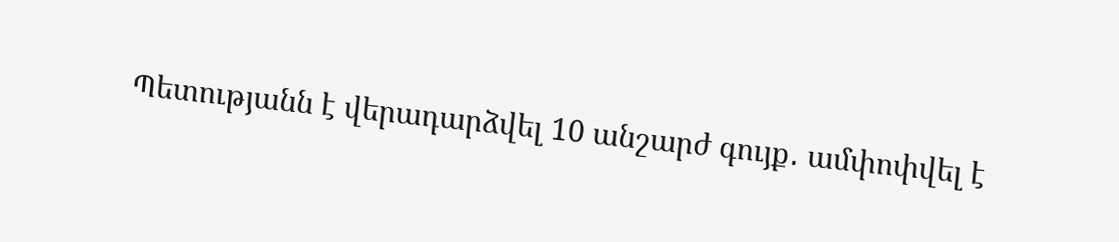Պետությանն է վերադարձվել 10 անշարժ գույք․ ամփոփվել է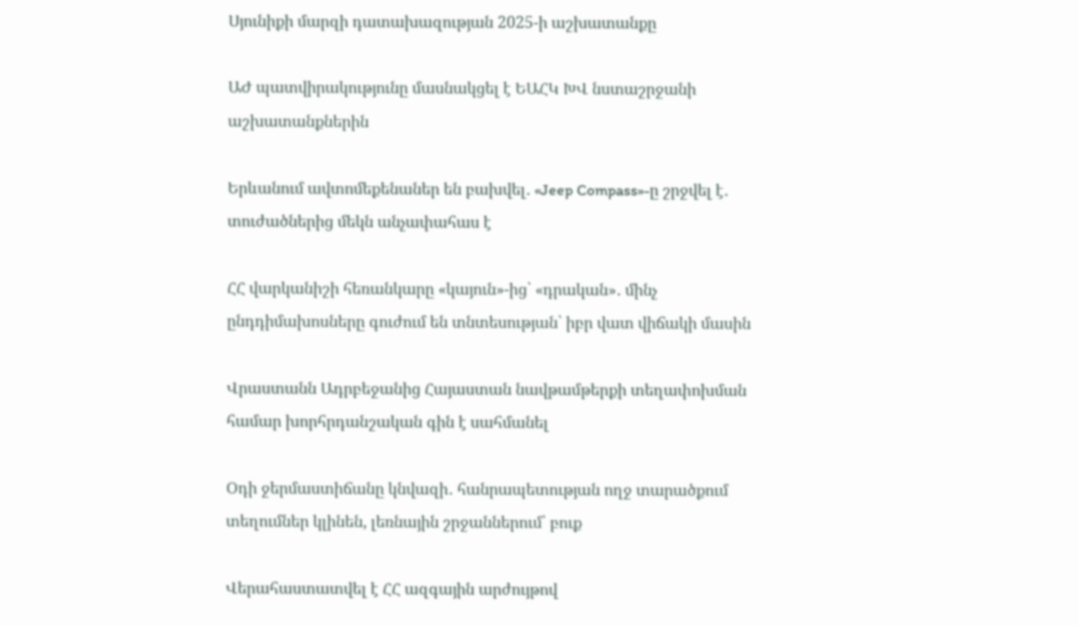Սյունիքի մարզի դատախազության 2025-ի աշխատանքը

ԱԺ պատվիրակությունը մասնակցել է ԵԱՀԿ ԽՎ նստաշրջանի աշխատանքներին

Երևանում ավտոմեքենաներ են բախվել․ «Jeep Compass»-ը շրջվել է․ տուժածներից մեկն անչափահաս է

ՀՀ վարկանիշի հեռանկարը «կայուն»-ից՝ «դրական»․ մինչ ընդդիմախոսները գուժում են տնտեսության՝ իբր վատ վիճակի մասին

Վրաստանն Ադրբեջանից Հայաստան նավթամթերքի տեղափոխման համար խորհրդանշական գին է սահմանել

Օդի ջերմաստիճանը կնվազի․ հանրապետության ողջ տարածքում տեղումներ կլինեն, լեռնային շրջաններում՝ բուք

Վերահաստատվել է ՀՀ ազգային արժույթով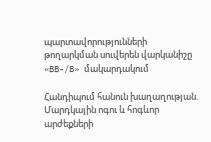պարտավորությունների թողարկման սուվերեն վարկանիշը «BB-/B» մակարդակում

Հանդիպում հանուն խաղաղության. Մարդկային ոգու և հոգևոր արժեքների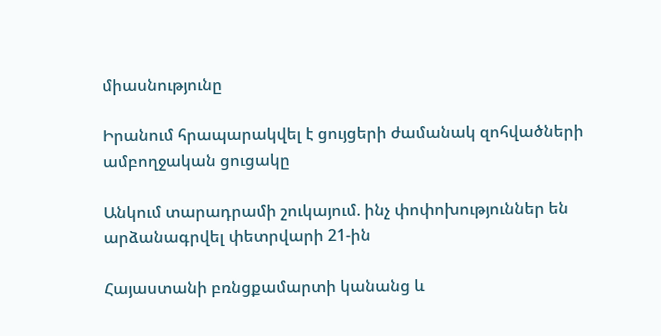միասնությունը

Իրանում հրապարակվել է ցույցերի ժամանակ զոհվածների ամբողջական ցուցակը

Անկում տարադրամի շուկայում. ինչ փոփոխություններ են արձանագրվել փետրվարի 21-ին

Հայաստանի բռնցքամարտի կանանց և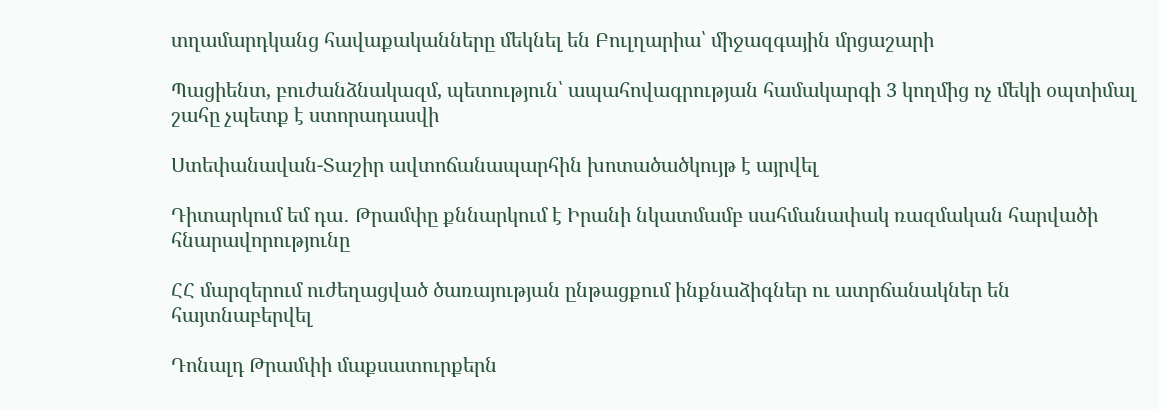տղամարդկանց հավաքականները մեկնել են Բուլղարիա՝ միջազգային մրցաշարի

Պացիենտ, բուժանձնակազմ, պետություն՝ ապահովագրության համակարգի 3 կողմից ոչ մեկի օպտիմալ շահը չպետք է ստորադասվի

Ստեփանավան-Տաշիր ավտոճանապարհին խոտածածկույթ է այրվել

Դիտարկում եմ դա․ Թրամփը քննարկում է Իրանի նկատմամբ սահմանափակ ռազմական հարվածի հնարավորությունը

ՀՀ մարզերում ուժեղացված ծառայության ընթացքում ինքնաձիգներ ու ատրճանակներ են հայտնաբերվել

Դոնալդ Թրամփի մաքսատուրքերն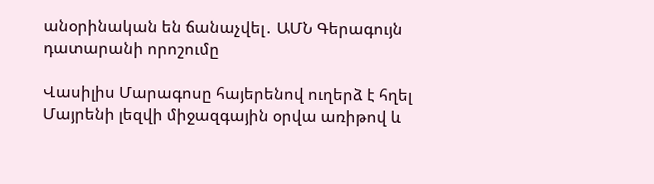անօրինական են ճանաչվել․ ԱՄՆ Գերագույն դատարանի որոշումը

Վասիլիս Մարագոսը հայերենով ուղերձ է հղել Մայրենի լեզվի միջազգային օրվա առիթով և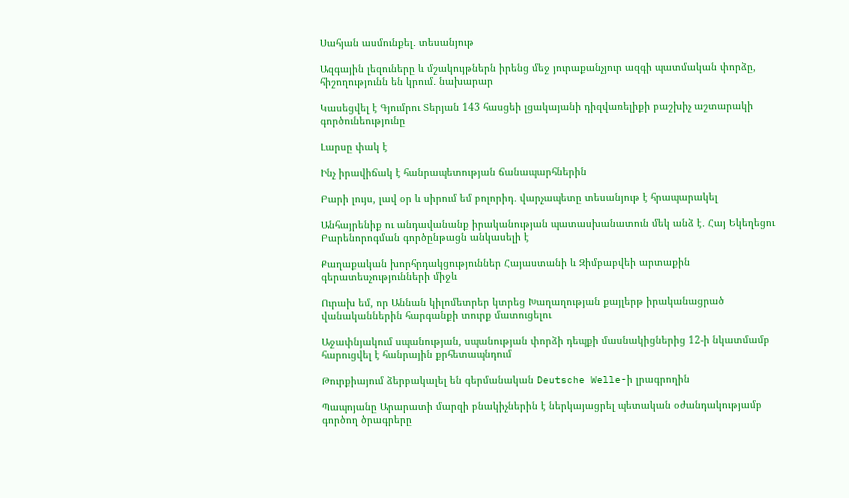Սահյան ասմունքել․ տեսանյութ

Ազգային լեզուները և մշակույթներն իրենց մեջ յուրաքանչյուր ազգի պատմական փորձը, հիշողությունն են կրում․ նախարար

Կասեցվել է Գյումրու Տերյան 143 հասցեի լցակայանի դիզվառելիքի բաշխիչ աշտարակի գործունեությունը

Լարսը փակ է

Ինչ իրավիճակ է հանրապետության ճանապարհներին

Բարի լույս, լավ օր և սիրում եմ բոլորիդ․ վարչապետը տեսանյութ է հրապարակել

Անհայրենիք ու անդավանանք իրականության պատասխանատուն մեկ անձ է․ Հայ Եկեղեցու Բարենորոգման գործընթացն անկասելի է

Քաղաքական խորհրդակցություններ Հայաստանի և Զիմբաբվեի արտաքին գերատեսչությունների միջև

Ուրախ եմ, որ Աննան կիլոմետրեր կտրեց Խաղաղության քայլերթ իրականացրած վանականներին հարգանքի տուրք մատուցելու

Աջափնյակում սպանության, սպանության փորձի դեպքի մասնակիցներից 12-ի նկատմամբ հարուցվել է հանրային քրհետապնդում

Թուրքիայում ձերբակալել են գերմանական Deutsche Welle-ի լրագրողին

Պապոյանը Արարատի մարզի բնակիչներին է ներկայացրել պետական օժանդակությամբ գործող ծրագրերը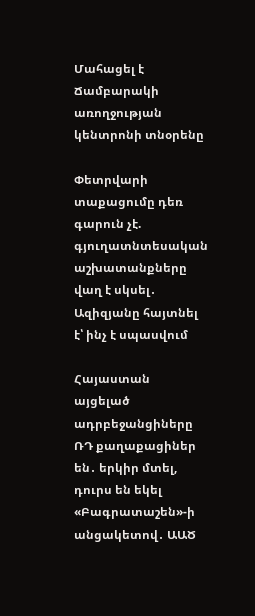Մահացել է Ճամբարակի առողջության կենտրոնի տնօրենը

Փետրվարի տաքացումը դեռ գարուն չէ. գյուղատնտեսական աշխատանքները վաղ է սկսել․ Ազիզյանը հայտնել է՝ ինչ է սպասվում

Հայաստան այցելած ադրբեջանցիները ՌԴ քաղաքացիներ են․ երկիր մտել, դուրս են եկել «Բագրատաշեն»-ի անցակետով․ ԱԱԾ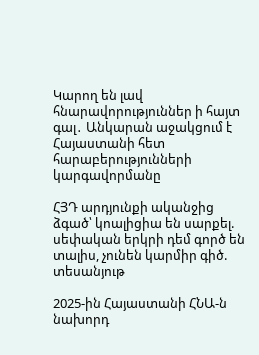Կարող են լավ հնարավորություններ ի հայտ գալ․ Անկարան աջակցում է Հայաստանի հետ հարաբերությունների կարգավորմանը

ՀՅԴ արդյունքի ականջից ձգած՝ կոալիցիա են սարքել. սեփական երկրի դեմ գործ են տալիս, չունեն կարմիր գիծ. տեսանյութ

2025-ին Հայաստանի ՀՆԱ-ն նախորդ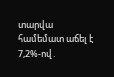տարվա համեմատ աճել է 7,2%-ով․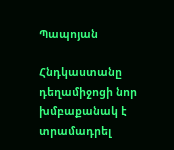Պապոյան

Հնդկաստանը դեղամիջոցի նոր խմբաքանակ է տրամադրել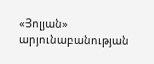«Յոլյան» արյունաբանության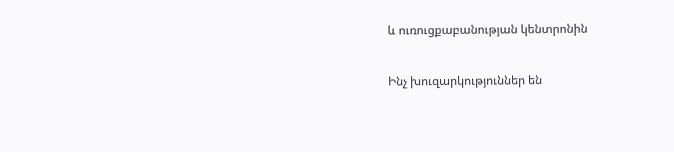և ուռուցքաբանության կենտրոնին

Ինչ խուզարկություններ են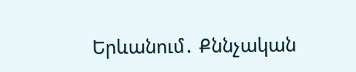Երևանում․ Քննչական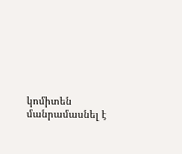կոմիտեն մանրամասնել է